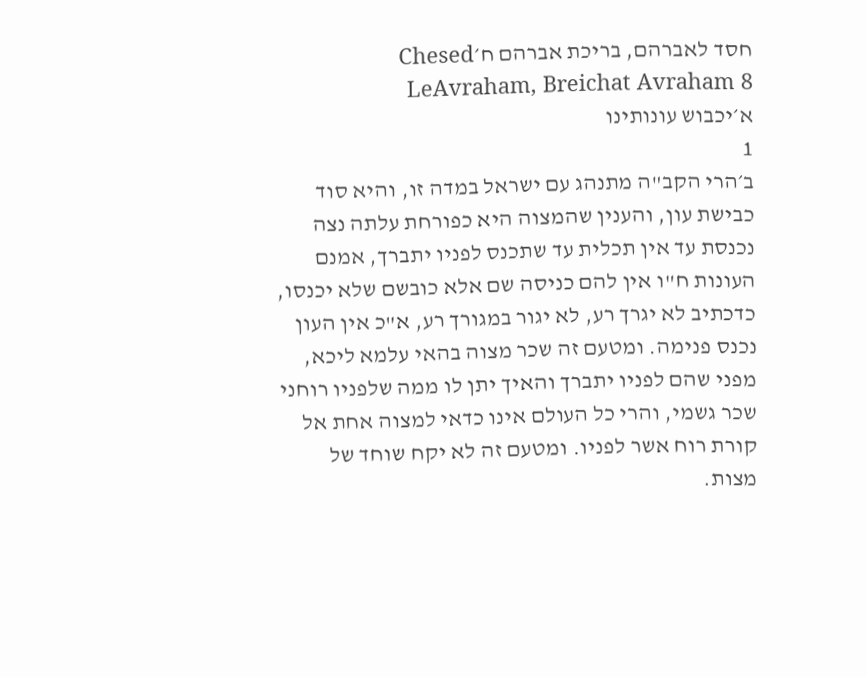חסד לאברהם, בריכת אברהם ח׳Chesed LeAvraham, Breichat Avraham 8
א׳יכבוש עונותינו
1
ב׳הרי הקב"ה מתנהג עם ישראל במדה זו, והיא סוד כבישת עון, והענין שהמצוה היא כפורחת עלתה נצה נכנסת עד אין תכלית עד שתכנס לפניו יתברך, אמנם העונות ח"ו אין להם כניסה שם אלא כובשם שלא יכנסו, כדכתיב לא יגרך רע, לא יגור במגורך רע, א"כ אין העון נכנס פנימה. ומטעם זה שכר מצוה בהאי עלמא ליכא, מפני שהם לפניו יתברך והאיך יתן לו ממה שלפניו רוחני שכר גשמי, והרי כל העולם אינו כדאי למצוה אחת אל קורת רוח אשר לפניו. ומטעם זה לא יקח שוחד של מצות.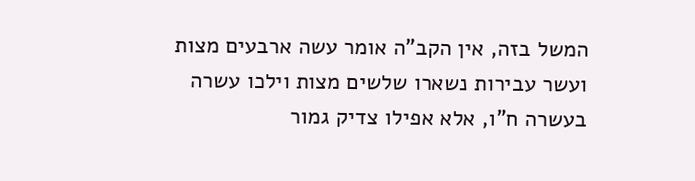המשל בזה, אין הקב"ה אומר עשה ארבעים מצות ועשר עבירות נשארו שלשים מצות וילכו עשרה בעשרה ח"ו, אלא אפילו צדיק גמור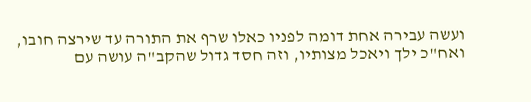ועשה עבירה אחת דומה לפניו כאלו שרף את התורה עד שירצה חובו, ואח"כ ילך ויאכל מצותיו, וזה חסד גדול שהקב"ה עושה עם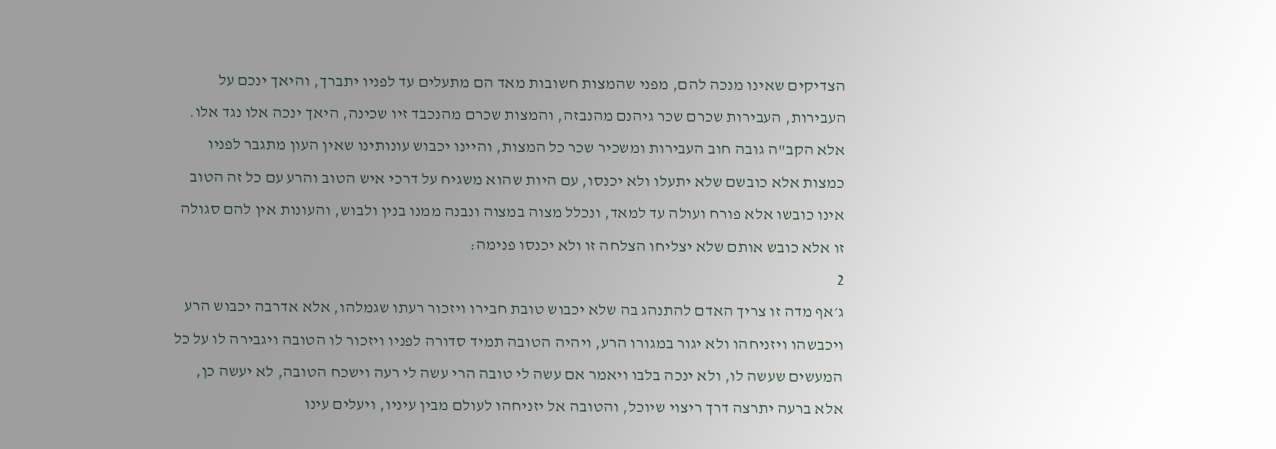הצדיקים שאינו מנכה להם, מפני שהמצות חשובות מאד הם מתעלים עד לפניו יתברך, והיאך ינכם על העבירות, העבירות שכרם שכר גיהנם מהנבזה, והמצות שכרם מהנכבד זיו שכינה, היאך ינכה אלו נגד אלו. אלא הקב"ה גובה חוב העבירות ומשכיר שכר כל המצות, והיינו יכבוש עונותינו שאין העון מתגבר לפניו כמצות אלא כובשם שלא יתעלו ולא יכנסו, עם היות שהוא משגיח על דרכי איש הטוב והרע עם כל זה הטוב אינו כובשו אלא פורח ועולה עד למאד, ונכלל מצוה במצוה ונבנה ממנו בנין ולבוש, והעונות אין להם סגולה זו אלא כובש אותם שלא יצליחו הצלחה זו ולא יכנסו פנימה:
2
ג׳אף מדה זו צריך האדם להתנהג בה שלא יכבוש טובת חבירו ויזכור רעתו שגמלהו, אלא אדרבה יכבוש הרע ויכבשהו ויזניחהו ולא יגור במגורו הרע, ויהיה הטובה תמיד סדורה לפניו ויזכור לו הטובה ויגבירה לו על כל המעשים שעשה לו, ולא ינכה בלבו ויאמר אם עשה לי טובה הרי עשה לי רעה וישכח הטובה, לא יעשה כן, אלא ברעה יתרצה דרך ריצוי שיוכל, והטובה אל יזניחהו לעולם מבין עיניו, ויעלים עינו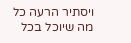ויסתיר הרעה כל מה שיוכל בכל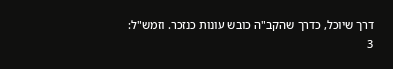דרך שיוכל, כדרך שהקב"ה כובש עונות כנזכר. וזמש"ל:
3